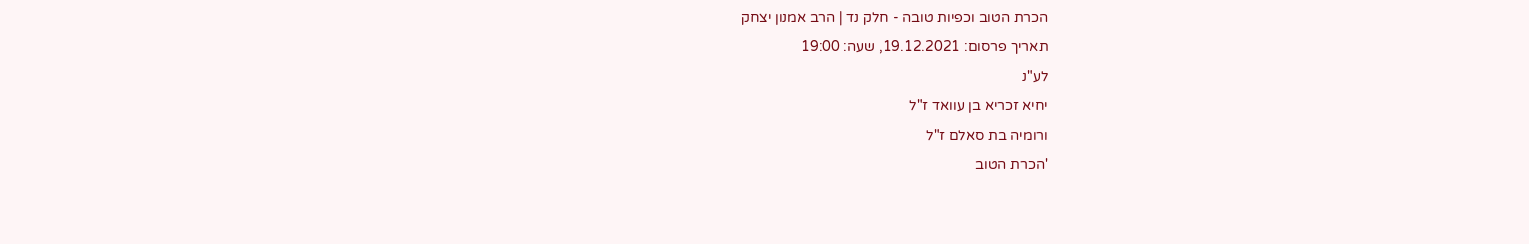הכרת הטוב וכפיות טובה - חלק נד | הרב אמנון יצחק
תאריך פרסום: 19.12.2021, שעה: 19:00
לע"נ
יחיא זכריא בן עוואד ז"ל
ורומיה בת סאלם ז"ל
'הכרת הטוב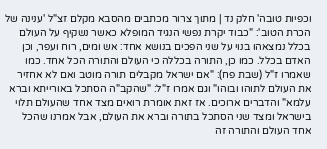וכפיות טובה' חלק נד | מתוך צרור מכתבים מהסבא מקלם זצ"ל 'ענינה של הכרת הטוב': "כבוד יקרת נפשי הנגיד המופלא כאשר נשקיף על העולם בכלל נמצאהו בנוי על שני הפכים בנושא אחד: אש ומים, רוח ועפר, וכן האדם בכלל. כמו כן, התורה בכללה כי העולם והתורה הכל אחד. כמו שאמרו ז"ל (שבת פח): "אם ישראל מקבלים תורה מוטב ואם לא אחזיר את העולם לתוהו ובוהו" וגם אמרו ז"ל: "שהקב"ה הסתכל באורייתא וברא עלמא" והדברים ארוכים. אז זאת אומרת רואים מצד אחד שהעולם תלוי בישראל ומצד שני הסתכל בתורה וברא את העולם, אבל אמרנו שהכל אחד העולם והתורה זה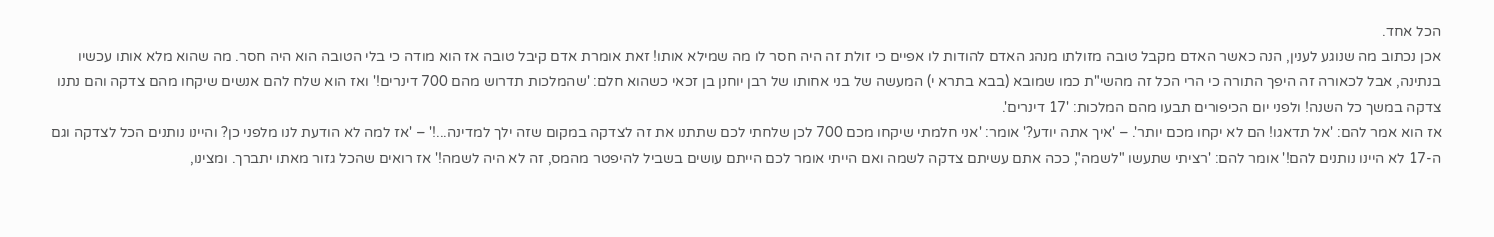הכל אחד.
אכן נכתוב מה שנוגע לענין, הנה כאשר האדם מקבל טובה מזולתו מנהג האדם להודות לו אפיים כי זולת זה היה חסר לו מה שמילא אותו! זאת אומרת אדם קיבל טובה אז הוא מודה כי בלי הטובה הוא היה חסר. מה שהוא מלא אותו עכשיו בנתינה, אבל לכאורה זה היפך התורה כי הרי הכל זה מהשי"ת כמו שמובא (בבא בתרא י) המעשה של בני אחותו של רבן יוחנן בן זכאי כשהוא חלם: 'שהמלכות תדרוש מהם 700 דינרים!' ואז הוא שלח להם אנשים שיקחו מהם צדקה והם נתנו צדקה במשך כל השנה! ולפני יום הכיפורים תבעו מהם המלכות: '17 דינרים'.
אז הוא אמר להם: 'אל תדאגו! הם לא יקחו מכם יותר'. – 'איך אתה יודע?' אומר: 'אני חלמתי שיקחו מכם 700 לכן שלחתי לכם שתתנו את זה לצדקה במקום שזה ילך למדינה...!' – 'אז למה לא הודעת לנו מלפני כן? והיינו נותנים הכל לצדקה וגם ה-17 לא היינו נותנים להם!' אומר להם: 'רציתי שתעשו "לשמה", ככה אתם עשיתם צדקה לשמה ואם הייתי אומר לכם הייתם עושים בשביל להיפטר מהמס, זה לא היה לשמה!' אז רואים שהכל גזור מאתו יתברך. ומצינו,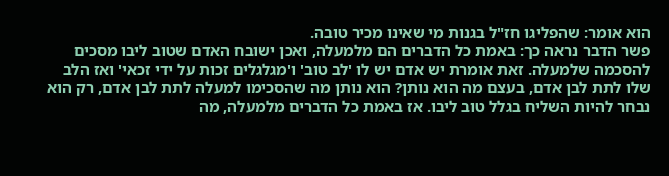הוא אומר: שהפליגו חז"ל בגנות מי שאינו מכיר טובה.
פשר הדבר נראה כך: באמת כל הדברים הם מלמעלה, ואכן ישובח האדם שטוב ליבו מסכים להסכמה שלמעלה. זאת אומרת יש אדם יש לו 'לב טוב' ו'מגלגלים זכות על ידי זכאי' ואז הלב שלו לתת לבן אדם, בעצם מה הוא נותן? הוא נותן מה שהסכימו למעלה לתת לבן אדם, רק הוא נבחר להיות השליח בגלל טוב ליבו. אז באמת כל הדברים מלמעלה, מה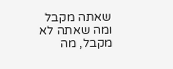שאתה מקבל ומה שאתה לא מקבל, מה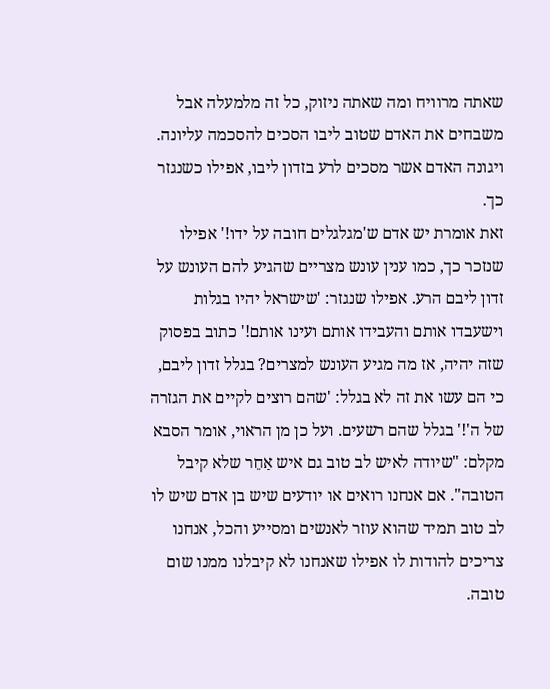שאתה מרוויח ומה שאתה ניזוק, כל זה מלמעלה אבל משבחים את האדם שטוב ליבו הסכים להסכמה עליונה. ויגונה האדם אשר מסכים לרע בזדון ליבו, אפילו כשנגזר כך.
זאת אומרת יש אדם ש'מגלגלים חובה על ידו!' אפילו שנזכר כך, כמו ענין עונש מצריים שהגיע להם העונש על זדון ליבם הרע. אפילו שנגזר: 'שישראל יהיו בגלות וישעבדו אותם והעבידו אותם ועינו אותם!' כתוב בפסוק שזה יהיה, אז מה מגיע העונש למצרים? בגלל זדון ליבם, כי הם עשו את זה לא בגלל: 'שהם רוצים לקיים את הגזרה של ה'!' בגלל שהם רשעים. ועל כן מן הראוי, אומר הסבא מקלם: "שיודה לאיש לב טוב גם איש אַחֵר שלא קיבל הטובה". אם אנחנו רואים או יודעים שיש בן אדם שיש לו לב טוב תמיד שהוא עוזר לאנשים ומסייע והכל, אנחנו צריכים להודות לו אפילו שאנחנו לא קיבלנו ממנו שום טובה.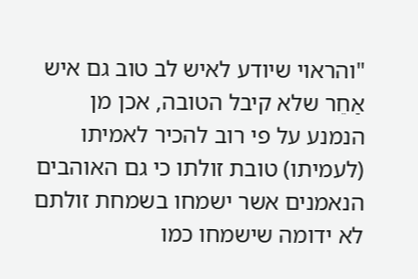"והראוי שיודע לאיש לב טוב גם איש אַחֵר שלא קיבל הטובה, אכן מן הנמנע על פי רוב להכיר לאמיתו (לעמיתו) טובת זולתו כי גם האוהבים הנאמנים אשר ישמחו בשמחת זולתם לא ידומה שישמחו כמו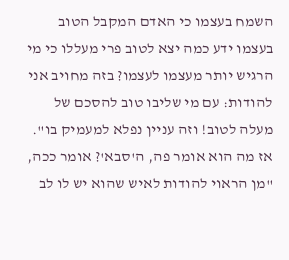השמח בעצמו כי האדם המקבל הטוב בעצמו ידע כמה יצא לטוב פרי מעללו כי מי הרגיש יותר מעצמו לעצמו? בזה מחויב אני להודות: עם מי שליבו טוב להסכם של מעלה לטוב! וזה עניין נפלא למעמיק בו". אז מה הוא אומר פה, ה'סבא'? אומר ככה, "מן הראוי להודות לאיש שהוא יש לו לב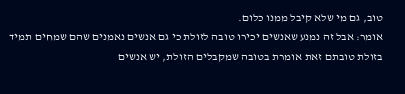טוב, גם מי שלא קיבל ממנו כלום.
אומר: אבל זה נמנע שאנשים יכירו טובה לזולת כי גם אנשים נאמנים שהם שמחים תמיד בזולת טובתם זאת אומרת בטובה שמקבלים הזולת, יש אנשים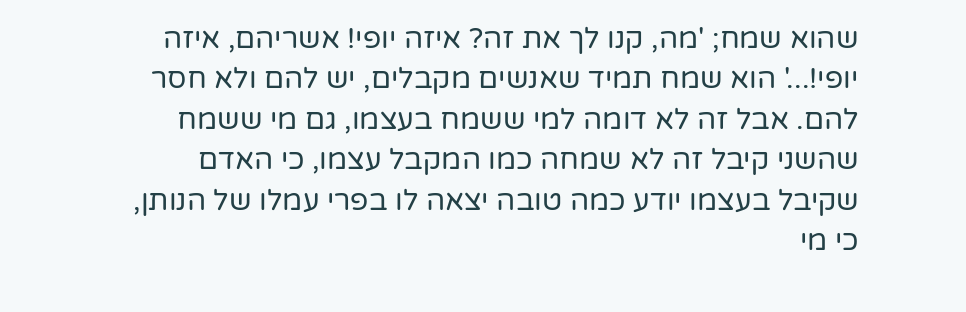שהוא שמח; 'מה, קנו לך את זה? איזה יופי! אשריהם, איזה יופי!...' הוא שמח תמיד שאנשים מקבלים, יש להם ולא חסר להם. אבל זה לא דומה למי ששמח בעצמו, גם מי ששמח שהשני קיבל זה לא שמחה כמו המקבל עצמו, כי האדם שקיבל בעצמו יודע כמה טובה יצאה לו בפרי עמלו של הנותן, כי מי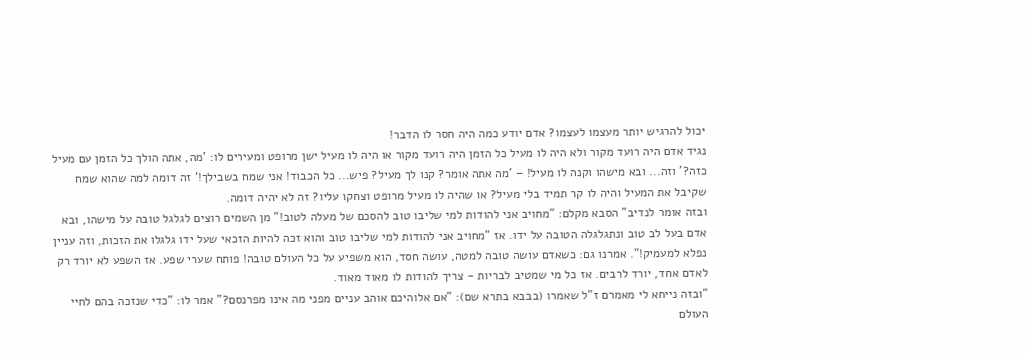יכול להרגיש יותר מעצמו לעצמו? אדם יודע כמה היה חסר לו הדבר!
נגיד אדם היה רועד מקור ולא היה לו מעיל כל הזמן היה רועד מקור או היה לו מעיל ישן מרופט ומעירים לו: 'מה, אתה הולך כל הזמן עם מעיל כזה?' וזה... ובא מישהו וקנה לו מעיל! – 'מה אתה אומר? קנו לך מעיל? פיש... כל הכבוד! אני שמח בשבילך!' זה דומה למה שהוא שמח שקיבל את המעיל והיה לו קר תמיד בלי מעיל? או שהיה לו מעיל מרופט וצחקו עליו? זה לא יהיה דומה.
ובזה אומר לנדיב" הסבא מקלם: "מחויב אני להודות למי שליבו טוב להסכם של מעלה לטוב!" מן השמים רוצים לגלגל טובה על מישהו, ובא אדם בעל לב טוב ונתגלגלה הטובה על ידו. אז "מחויב אני להודות למי שליבו טוב והוא זכה להיות הזכאי שעל ידו גלגלו את הזכות, וזה עניין נפלא למעמיק!". אמרנו גם: כשאדם עושה טובה למטה, עושה חסד, הוא משפיע על כל העולם טובה! פותח שערי שפע. אז השפע לא יורד רק לאדם אחד, יורד לרבים. אז כל מי שמטיב לבריות - צריך להודות לו מאוד מאוד.
"ובזה נייחא לי מאמרם ז"ל שאמרו (בבבא בתרא שם): "אם אלוהיכם אוהב עניים מפני מה אינו מפרנסם?" אמר לו: "כדי שנזכה בהם לחיי העולם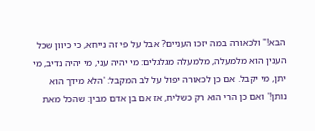הבא!" ולכאורה במה יזכו העניים? אבל על פי זה נייחא, כי כיוון שכל הענין הוא מלמעלה, מלמעלה מגלגלים: מי יהיה עני, מי יהיה נדיב, מי יתן, מי יקבל. אם כן לכאורה יפול על לב המקבל: 'הלא מידך הוא נותן!' ואם כן הרי הוא רק כשליח, אז אם בן אדם מבין: שהכל מאת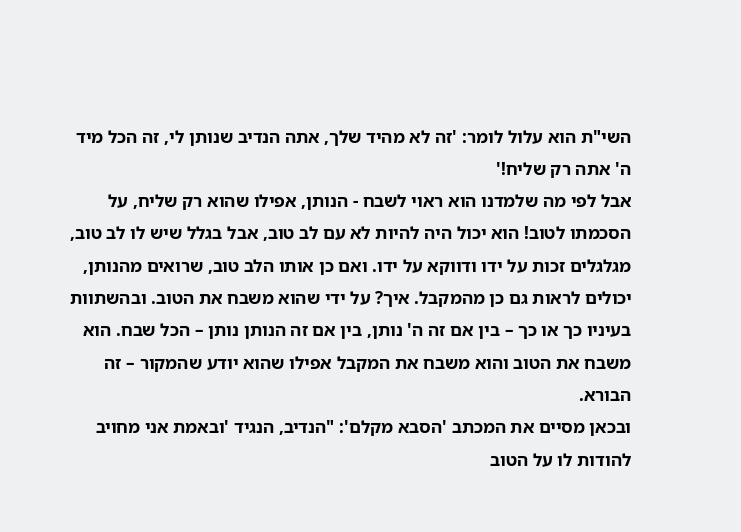השי"ת הוא עלול לומר: 'זה לא מהיד שלך, אתה הנדיב שנותן לי, זה הכל מיד ה' אתה רק שליח!'
אבל לפי מה שלמדנו הוא ראוי לשבח - הנותן, אפילו שהוא רק שליח, על הסכמתו לטוב! הוא יכול היה להיות לא עם לב טוב, אבל בגלל שיש לו לב טוב, מגלגלים זכות על ידו ודווקא על ידו. ואם כן אותו הלב טוב, שרואים מהנותן, יכולים לראות גם כן מהמקבל. איך? על ידי שהוא משבח את הטוב. ובהשתוות בעיניו כך או כך – בין אם זה ה' נותן, בין אם זה הנותן נותן – הכל שבח. הוא משבח את הטוב והוא משבח את המקבל אפילו שהוא יודע שהמקור – זה הבורא.
ובכאן מסיים את המכתב 'הסבא מקלם': "הנדיב, הנגיד 'ובאמת אני מחויב להודות לו על הטוב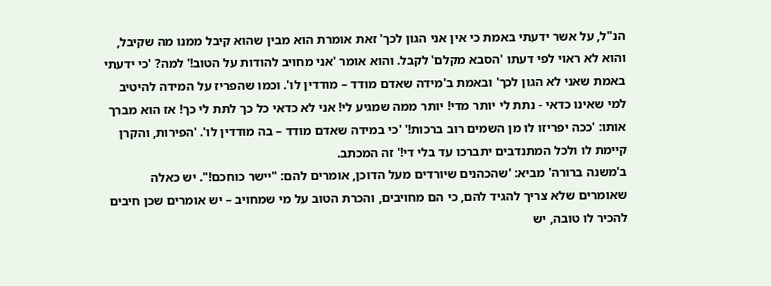הנ"ל, על אשר ידעתי באמת כי אין אני הגון לכך' זאת אומרת הוא מבין שהוא קיבל ממנו מה שקיבל, והוא לא ראוי לפי דעתו 'הסבא מקלם' לקבל. והוא אומר 'אני מחויב להודות על הטוב!' למה? 'כי ידעתי באמת שאני לא הגון לכך' ובאמת ב'מידה שאדם מודד – מודדין לו'. וכמו שהפריז על המידה להיטיב למי שאינו כדאי - נתת לי יותר מדי! יותר ממה שמגיע לי! אני לא כדאי כל כך לתת לי כך! אז הוא מברך אותו: 'ככה יפריזו לו מן השמים רוב ברכות!' 'כי במידה שאדם מודד – בה מודדין לו'. 'הפירות, והקרן קיימת לו ולכל המתנדבים יתברכו עד בלי די!' זה המכתב.
ב'משנה ברורה' מביא: 'שהכהנים שיורדים מעל הדוכן, אומרים להם: "יישר כוחכם!". יש כאלה שאומרים שלא צריך להגיד להם, כי הם מחויבים, והכרת הטוב על מי שמחויב – יש אומרים שכן חיבים להכיר לו טובה, יש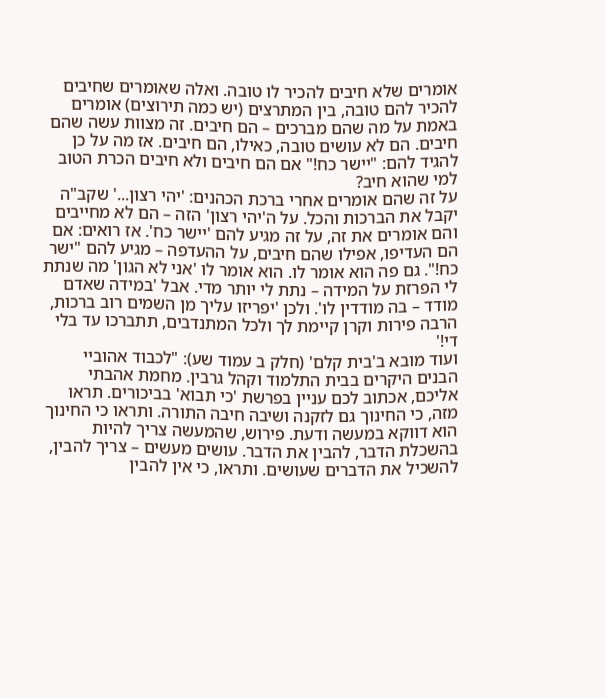אומרים שלא חיבים להכיר לו טובה. ואלה שאומרים שחיבים להכיר להם טובה, בין המתרצים (יש כמה תירוצים) אומרים באמת על מה שהם מברכים – הם חיבים. זה מצוות עשה שהם חיבים. הם לא עושים טובה, כאילו, הם חיבים. אז מה על כן להגיד להם: "יישר כח!" אם הם חיבים ולא חיבים הכרת הטוב למי שהוא חיב?
על זה שהם אומרים אחרי ברכת הכהנים: 'יהי רצון...' שקב"ה יקבל את הברכות והכל. על ה'יהי רצון' הזה – הם לא מחייבים והם אומרים את זה, על זה מגיע להם 'יישר כח'. אז רואים: אם הם העדיפו, אפילו שהם חיבים, על ההעדפה – מגיע להם "ישר כח!". גם פה הוא אומר לו. הוא אומר לו 'אני לא הגון' מה שנתת לי הפרזת על המידה – נתת לי יותר מדי. אבל 'במידה שאדם מודד – בה מודדין לו'. ולכן 'יפריזו עליך מן השמים רוב ברכות, הרבה פירות וקרן קיימת לך ולכל המתנדבים, תתברכו עד בלי די!'
ועוד מובא ב'בית קלם' (חלק ב עמוד שע): "לכבוד אהוביי הבנים היקרים בבית התלמוד וקהל גרבין. מחמת אהבתי אליכם, אכתוב לכם עניין בפרשת 'כי תבוא' בביכורים. תראו מזה, כי החינוך גם לזקנה ושיבה חיבה התורה. ותראו כי החינוך הוא דווקא במעשה ודעת. פירוש, שהמעשה צריך להיות בהשכלת הדבר, להבין את הדבר. עושים מעשים – צריך להבין, להשכיל את הדברים שעושים. ותראו, כי אין להבין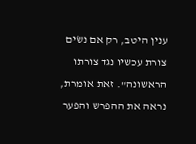ענין היטב, רק אם נשׂים צורת עכשיו נגד צורתו הראשונה". זאת אומרת, נראה את ההפרש והפער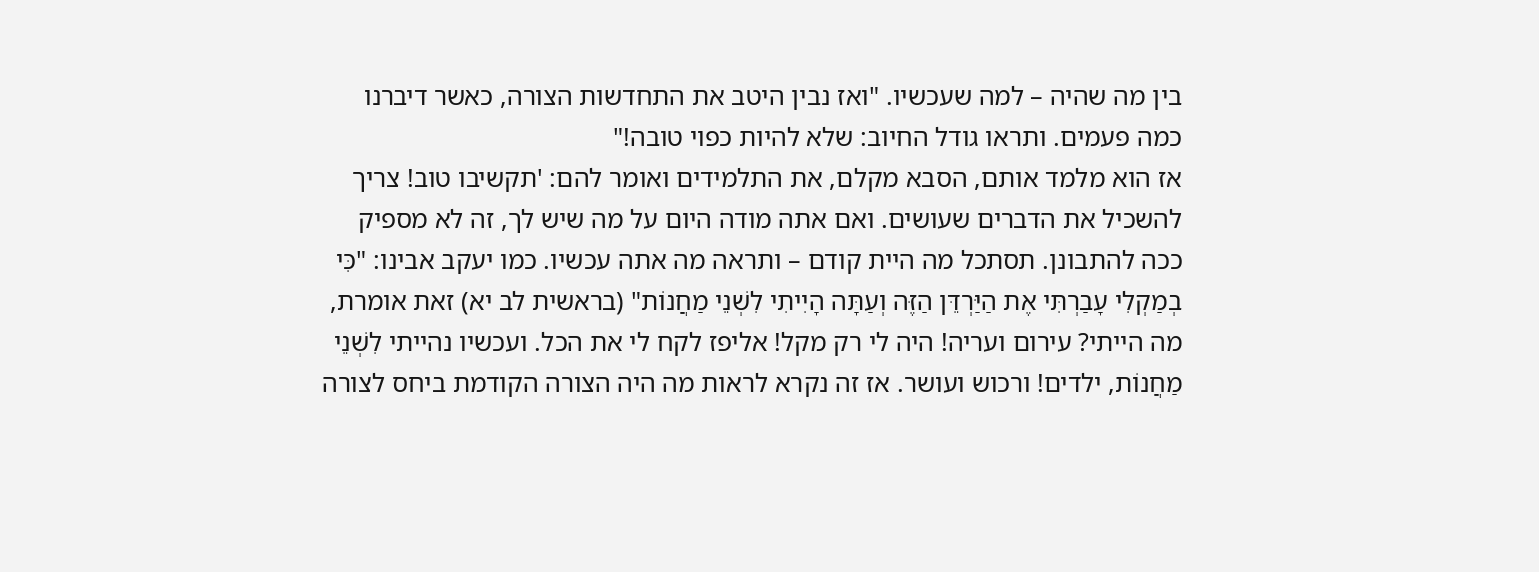בין מה שהיה – למה שעכשיו. "ואז נבין היטב את התחדשות הצורה, כאשר דיברנו כמה פעמים. ותראו גודל החיוב: שלא להיות כפוי טובה!"
אז הוא מלמד אותם, הסבא מקלם, את התלמידים ואומר להם: 'תקשיבו טוב! צריך להשכיל את הדברים שעושים. ואם אתה מודה היום על מה שיש לך, זה לא מספיק ככה להתבונן. תסתכל מה היית קודם – ותראה מה אתה עכשיו. כמו יעקב אבינו: "כִּי בְמַקְלִי עָבַרְתִּי אֶת הַיַּרְדֵּן הַזֶּה וְעַתָּה הָיִיתִי לִשְׁנֵי מַחֲנוֹת" (בראשית לב יא) זאת אומרת, מה הייתי? עירום ועריה! היה לי רק מקל! אליפז לקח לי את הכל. ועכשיו נהייתי לִשְׁנֵי מַחֲנוֹת, ילדים! ורכוש ועושר. אז זה נקרא לראות מה היה הצורה הקודמת ביחס לצורה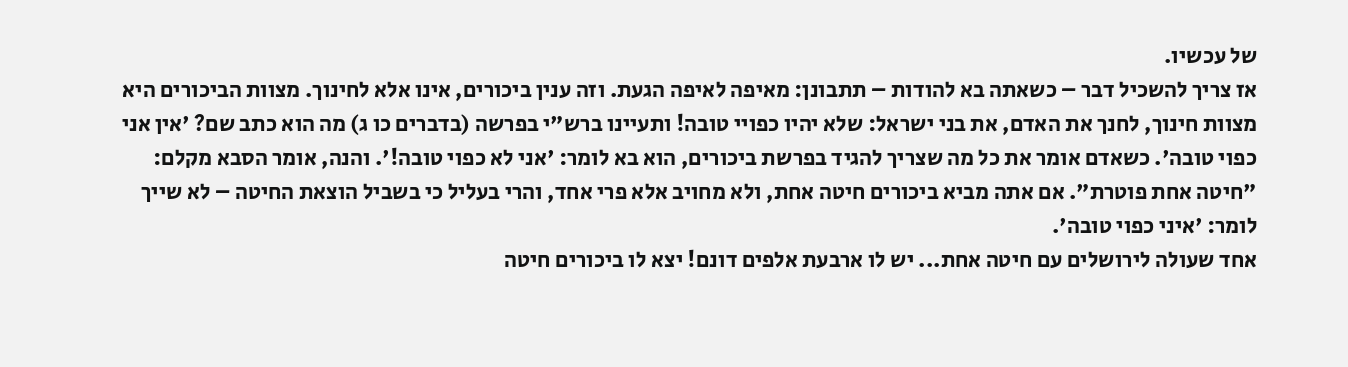של עכשיו.
אז צריך להשכיל דבר – כשאתה בא להודות – תתבונן: מאיפה לאיפה הגעת. וזה ענין ביכורים, אינו אלא לחינוך. מצוות הביכורים היא מצוות חינוך, לחנך את האדם, את בני ישראל: שלא יהיו כפויי טובה! ותעיינו ברש"י בפרשה (בדברים כו ג) מה הוא כתב שם? 'אין אני כפוי טובה'. כשאדם אומר את כל מה שצריך להגיד בפרשת ביכורים, הוא בא לומר: 'אני לא כפוי טובה!'. והנה, אומר הסבא מקלם: "חיטה אחת פוטרת". אם אתה מביא ביכורים חיטה אחת, ולא מחויב אלא פרי אחד, והרי בעליל כי בשביל הוצאת החיטה – לא שייך לומר: 'איני כפוי טובה'.
אחד שעולה לירושלים עם חיטה אחת... יש לו ארבעת אלפים דונם! יצא לו ביכורים חיטה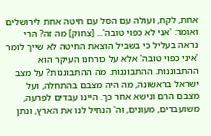אחת, לקח, ועולה עם הסל עם חיטה אחת לירושלים ואומר: 'אני לא כפוי טובה'... [צחוק] מה זה? הרי נראה בעליל כי בשביל הוצאת החיטה לא שייך לומר 'איני כפוי טובה' אלא על כורחנו העיקר הוא ההתבוננות. ההתבוננות. מה ההתבוננות? על מצב ישראל בראשונה, מה היה מצבם בהתחלה, ועל מצבם הרם ונישא אחר כך. היינו עבדים לפרעה, משועבדים, מעונים, וה' הנחיל לנו את הארץ, ונתן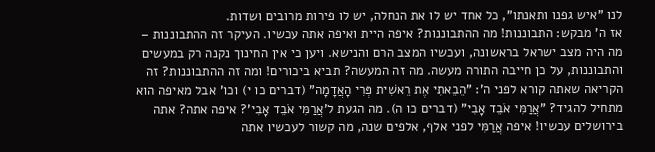לנו "איש גפנו ותאנתו", כל אחד יש לו את הנחלה, יש לו פירות מרובים ושדות.
אז ה' מבקש: התבוננות! מה ההתבוננות? איפה היית ואיפה אתה עכשיו. העיקר זה ההתבוננות – מה היה מצב ישראל בראשונה, ועכשיו המצב הרם והנישא. ויען כי אין החינוך נקנה רק במעשים והתבוננות, על כן חייבה התורה מעשה. מה זה המעשה? תביא ביכורים! ומה זה ההתבוננות? זה הקריאה שאתה קורא לפני ה': "הֵבֵאתִי אֶת רֵאשִׁית פְּרִי הָאֲדָמָה" (דברים כו י) וכו' אבל מאיפה הוא מתחיל להגיד? "אֲרַמִּי אֹבֵד אָבִי" (דברים כו ה). מה הגעת ל'אֲרַמִּי אֹבֵד אָבִי'? איפה אתה? אתה בירושלים עכשיו! איפה אֲרַמִּי לפני אלף, אלפים שנה, מה קשור לעכשיו אתה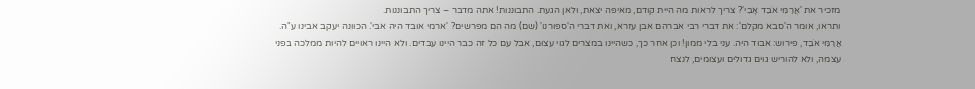מזכיר את 'אֲרַמִּי אֹבֵד אָבִי'? צריך לראות מה היית קודם, מאיפה יצאת, ולאן הגעת. התבוננות! אתה מדבר – צריך התבוננות.
ותראו, אומר ה'סבא מקלם': את דברי רבי אברהם אבן עזרא, ואת דברי ה'ספורנו' (שם) מה הם מפרשים? 'ארמי אובד היה אבי'. הכוונה יעקב אבינו ע"ה. אֲרַמִּי אֹבֵד, פירוש: אבוד היה. עני בלי ממון! וכן אחר כך, כשהיינו במצרים לגוי עצום, אבל עם כל זה כבר היינו עבדים. ולא היינו ראויים להיות ממלכה בפני עצמה, ולא להוריש גוים גדולים ועצומים, לנצח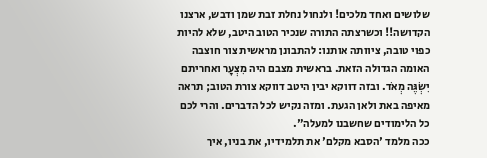שלושים ואחד מלכים! ולנחול נחלת זבת שמן ודבש, ארצנו הקדושה!! וכשרצתה התורה שנכיר הטוב היטב, שלא להיות כפוי טובה, ציוותה אותנו: להתבונן מראשית צור חוצבה האומה הגדולה הזאת. בראשית מצבם היה מִצְעָר ואחריתם יִשְׂגֶּה מְאֹד. ובזה דווקא יבין היטב דווקא צורת הטוב; תראה מאיפה באת ולאן הגעת. ומזה נקיש לכל הדברים. והרי לכם כל הלימודים שחשבנו למעלה".
ככה מלמד 'הסבא מקלם' את תלמידיו, את בניו, איך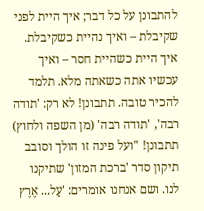להתבונן על כל דבר; איך היית לפני שקיבלת – ואיך נהיית כשקיבלת. איך היית כשהיית חסר – ואיך עכשיו אתה כשאתה מלא. תלמד להכיר טובה. תתבונן! לא רק: 'תודה רבה', 'תודה רבה' (מן השפה ולחוץ) תתבונן! "ועל פינה זו הולך וסובב תיקון סדר 'ברכת המזון' שתיקנו לנו. ושם אנחנו אומרים: 'עַל... אֶרֶץ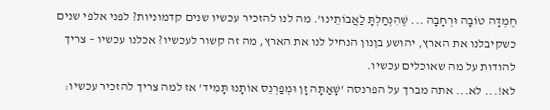חֶמְדָּה טוֹבָה וּרְחָבָה ... שֶׁהִנְחַלְתָּ לַאֲבוֹתֵינוּ'. מה לנו להזכיר עכשיו שנים קדמוניות? לפני אלפי שנים כשקיבלנו את הארץ, יהושע בןנון הנחיל לנו את הארץ, מה זה קשור לעכשיו? אכלנו עכשיו – צריך להודות על מה שאוכלים עכשיו.
לא!... לא... אתה מברך על הפרנסה 'שָׁאַתָּה זָן וּמְפַרְנֵס אוֹתָנוּ תָּמִיד' אז למה צריך להזכיר עכשיו: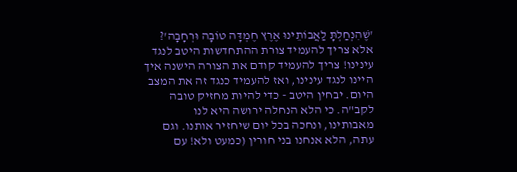'שֶׁהִנְחַלְתָּ לַאֲבוֹתֵינוּ אֶרֶץ חֶמְדָּה טוֹבָה וּרְחָבָה'? אלא צריך להעמיד צורת ההתחדשות היטב לנגד עינינו! צריך להעמיד קודם את הצורה הישנה איך היינו לנגד עינינו, ואז להעמיד כנגד זה את המצב היום. יבחין היטב - כדי להיות מחזיק טובה לקב"ה. כי הלא הנחלה ירושה היא לנו מאבותינו, ונחכה בכל יום שיחזיר אותנו. וגם עתה, הלא אנחנו בני חורין (כמעט ולא! עם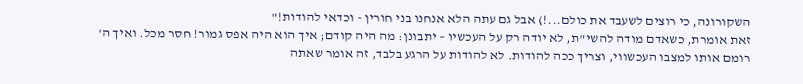השקורונה, כי רוצים לשעבד את כולם...!) אבל גם עתה הלא אנחנו בני חורין - וכדאי להודות!"
זאת אומרת, כשאדם מודה להשי"ת, לא יודה רק על העכשיו – יתבונן: מה היה קודם; איך הוא היה אפס גמור! חסר מכל. ואיך ה' רומם אותו למצבו העכשווי, וצריך ככה להודות. לא להודות על הרגע בלבד, זה אומר שאתה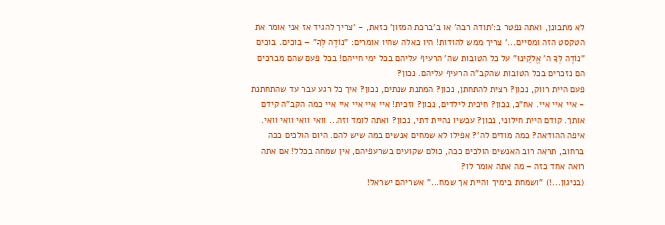לא מתבונן, ואתה נפטר ב:'תודה רבה' או ב'ברכת המזון' כזאת, - 'צריך להגיד אז אני אומר את הטקסט הזה ומסיים...' צריך ממש להודות! היו כאלה שהיו אומרים: "נוֹדֶה לְּךָ" – בוכים. בוכים "נוֹדֶה לְּךָ ה' אֱלֹקֵינוּ" על כל הטובות שה' הרעיף עליהם בכל ימי חייהם! בכל פעם שהם מברכים הם נזכרים בכל הטובות שהקב"ה הרעיף עליהם. נכון?
פעם היית רווק, נכון? רצית להתחתן, נכון? המתנת שנתים, נכון? איך כל רגע עבר עד שהתחתנת - איי איי איי. אח"כ, נכון? חיכית לילדים, נכון? וזכית! איי איי איי איי איי כמה הקב"ה קידם אותך. קודם היית חילוני, נכון? עכשיו נהיית דתי, נכון? ואתה לומד וזה... וואי וואי וואי וואי. איפה ההודאה? כמה מודים לה'? אפילו לא שמחים אנשים במה שיש להם. היום הולכים ככה ברחוב, תראה רוב האנשים הולכים ככה, כולם שקועים בשרעפיהם, אין שמחה בכלל! אם אתה רואה אחד כזה – מה אתה אומר לו?
(בניגון...!) "ושמחת בימיך והיית אך שמח..." אשריהם ישראל!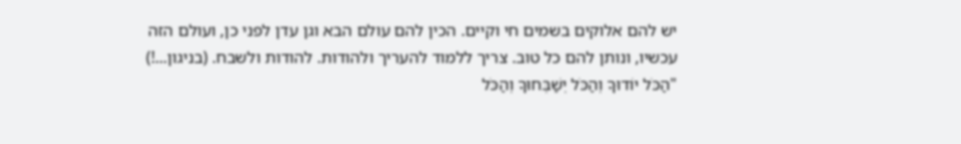יש להם אלוקים בשמים חי וקיים. הכין להם עולם הבא וגן עדן לפני כן, ועולם הזה עכשיו, ונותן להם כל טוב. צריך ללמוד להעריך ולהודות. להודות ולשבח. (בניגון...!) "הַכֹּל יוֹדוּךָ וְהַכֹּל יְשַׁבְּחוּךָ וְהַכֹּל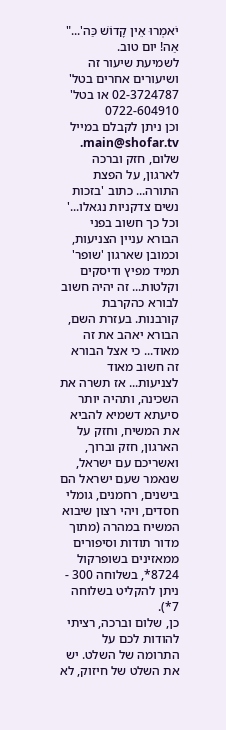יֹאמְרוּ אֵין קָדוֹשׁ כַּה'..." אַה! יום טוב.
לשמיעת שיעור זה ושיעורים אחרים בטל' 02-3724787 או בטל' 0722-604910
וכן ניתן לקבלם במייל main@shofar.tv.
שלום, חזק וברכה לארגון, על הפצת התורה... כתוב 'בזכות נשים צדקניות נגאלו...' וכל כך חשוב בפני הבורא עניין הצניעות, וכמובן שארגון 'שופר' תמיד מפיץ ודיסקים וקלטות... זה יהיה חשוב לבורא כהקרבת קורבנות. בעזרת השם, הבורא יאהב את זה מאוד... כי אצל הבורא זה חשוב מאוד לצניעות... אז תשרה את השכינה, ותהיה יותר סיעתא דשמיא להביא את המשיח, וחזק על הארגון, חזק וברוך, ואשריכם עם ישראל, שנאמר שעם ישראל הם בישנים, רחמנים, גומלי חסדים, ויהי רצון שיבוא המשיח במהרה (מתוך מדור תודות וסיפורים ממאזינים בשופרקול 8724*, בשלוחה 300 - ניתן להקליט בשלוחה 7*).
כן, שלום וברכה, רציתי להודות לכם על התרומה של השלט. יש את השלט של חיזוק, לא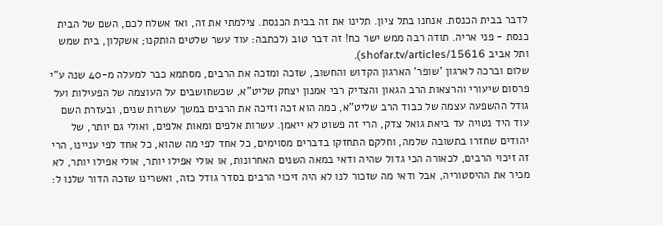לדבר בבית הכנסת. אנחנו בתל ציון. תלינו את זה בבית הכנסת. צילמתי את זה, ואז אשלח לכם, השם של הבית כנסת - פני אריה. תודה רבה ממש ישר כח! זה דבר טוב (לכתבה: עוד עשר שלטים הותקנו; אשקלון, בית שמש ותל אביב shofar.tv/articles/15616).
שלום וברכה לארגון 'שופר' הארגון הקדוש והחשוב, שזכה ומזכה את הרבים, מסתמא כבר למעלה מ-40 שנה ע"י פרסום שיעורי והרצאות הרב הגאון והצדיק רבי אמנון יצחק שליט"א, שכשחושבים על העוצמה של הפעילות ועל גודל ההשפעה עצמה של כבוד הרב שליט"א, כמה הוא זכה וזיכה את הרבים במשך עשרות שנים, ובעזרת השם עוד היד נטויה עד ביאת גואל צדק, הרי זה פשוט לא ייאמן. עשרות אלפים ומאות אלפים, ואולי גם יותר, של יהודים שחזרו בתשובה שלמה, וחלקם התחזקו בדברים מסוימים, כל אחד לפי מה שהוא, כל אחד לפי עניינו, הרי זה זיכוי הרבים, לכאורה הכי גדול שהיה ודאי במאה השנים האחרונות, או אולי אפילו יותר, אולי אפילו יותר, לא מכיר את ההיסטוריה, אבל ודאי מה שזכור לנו לא היה זיכוי הרבים בסדר גודל כזה, ואשרינו שזכה הדור שלנו ל: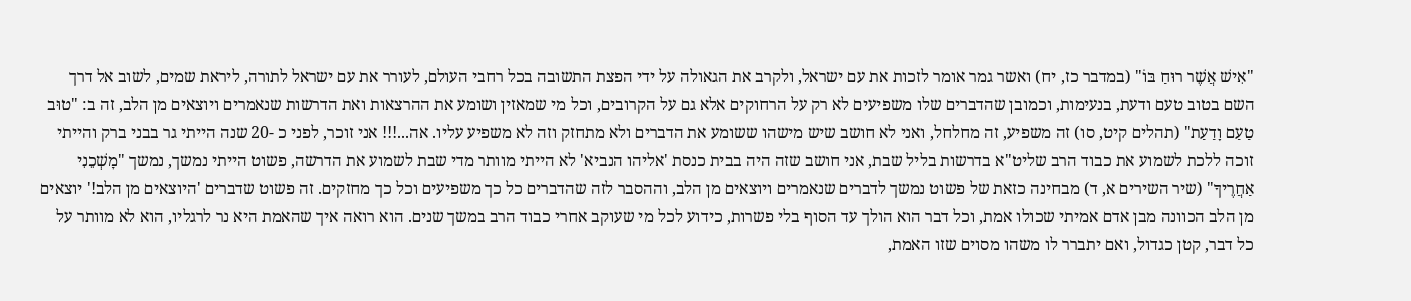"אִישׁ אֲשֶׁר רוּחַ בּוֹ" (במדבר כז, יח) ואשר גמר אומר לזכות את עם ישראל, ולקרב את הגאולה על ידי הפצת התשובה בכל רחבי העולם, לעורר את עם ישראל לתורה, ליראת שמים, לשוב אל דרך השם בטוב טעם ודעת, בנעימות, וכמובן שהדברים שלו משפיעים לא רק על הרחוקים אלא גם על הקרובים, וכל מי שמאזין ושומע את ההרצאות ואת הדרשות שנאמרים ויוצאים מן הלב, זה ב: "טוּב טַעַם וָדַעַת" (תהלים קיט, סו) זה משפיע, זה מחלחל, ואני לא חושב שיש מישהו ששומע את הדברים ולא מתחזק וזה לא משפיע עליו. אה...!!! אני זוכר, לפני כ -20 שנה הייתי גר בבני ברק והייתי זוכה ללכת לשמוע את כבוד הרב שליט"א בדרשות בליל שבת, אני חושב שזה היה בבית כנסת 'אליהו הנביא' לא הייתי מוותר מדי שבת לשמוע את הדרשה, פשוט הייתי נמשך, נמשך "מׇשְׁכֵנִי אַחֲרֶיךָ" (שיר השירים א, ד) מבחינה כזאת של פשוט נמשך לדברים שנאמרים ויוצאים מן הלב, וההסבר לזה שהדברים כל כך משפיעים וכל כך מחזקים. זה פשוט שדברים 'היוצאים מן הלב!' יוצאים מן הלב הכוונה מבן אדם אמיתי שכולו אמת, וכל דבר הוא הולך עד הסוף בלי פשרות, כידוע לכל מי שעוקב אחרי כבוד הרב במשך שנים. הוא רואה איך שהאמת היא נר לרגליו, הוא לא מוותר על כל דבר, קטן כגדול, ואם יתברר לו משהו מסוים שזו האמת,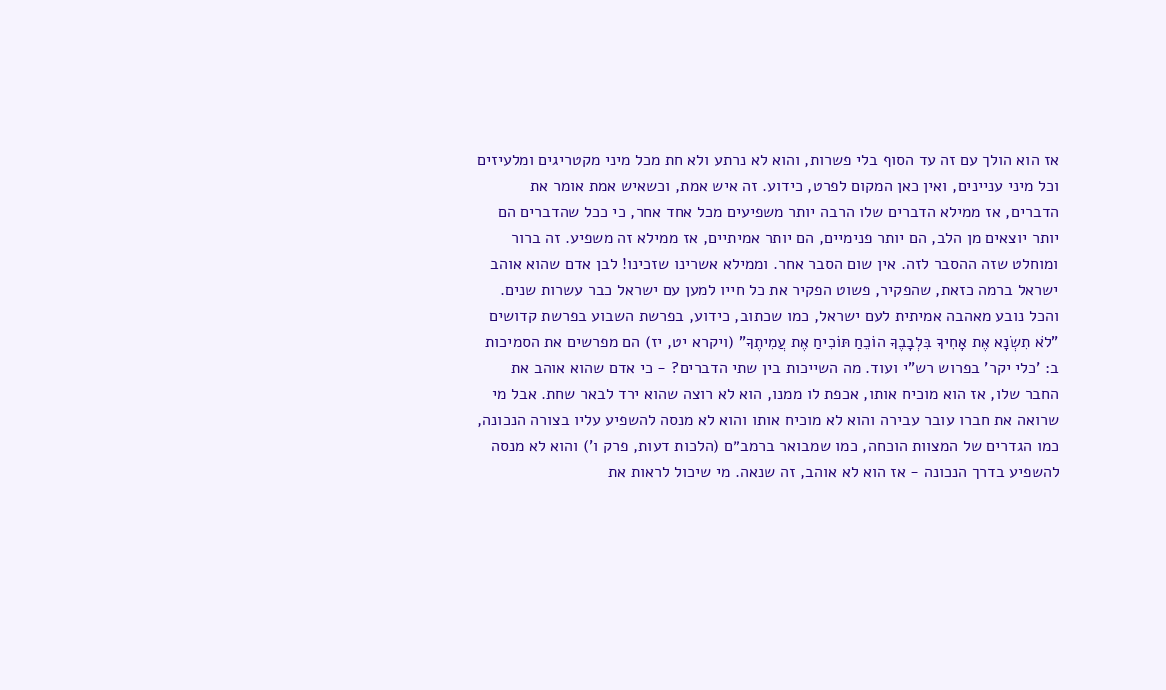אז הוא הולך עם זה עד הסוף בלי פשרות, והוא לא נרתע ולא חת מכל מיני מקטריגים ומלעיזים וכל מיני עניינים, ואין כאן המקום לפרט, כידוע. זה איש אמת, וכשאיש אמת אומר את הדברים, אז ממילא הדברים שלו הרבה יותר משפיעים מכל אחד אחר, כי ככל שהדברים הם יותר יוצאים מן הלב, הם יותר פנימיים, הם יותר אמיתיים, אז ממילא זה משפיע. זה ברור ומוחלט שזה ההסבר לזה. אין שום הסבר אחר. וממילא אשרינו שזכינו! לבן אדם שהוא אוהב ישראל ברמה כזאת, שהפקיר, פשוט הפקיר את כל חייו למען עם ישראל כבר עשרות שנים. והכל נובע מאהבה אמיתית לעם ישראל, כמו שכתוב, כידוע, בפרשת השבוע בפרשת קדושים "לֹא תִשְׂנָא אֶת אָחִיךָ בִּלְבָבֶךָ הוֹכֵחַ תּוֹכִיחַ אֶת עֲמִיתֶךָ" (ויקרא יט, יז) הם מפרשים את הסמיכות ב: 'כלי יקר' בפרוש רש"י ועוד. מה השייכות בין שתי הדברים? - כי אדם שהוא אוהב את החבר שלו, אז הוא מוכיח אותו, אכפת לו ממנו, הוא לא רוצה שהוא ירד לבאר שחת. אבל מי שרואה את חברו עובר עבירה והוא לא מוכיח אותו והוא לא מנסה להשפיע עליו בצורה הנכונה, כמו הגדרים של המצוות הוכחה, כמו שמבואר ברמב״ם (הלכות דעות, פרק ו') והוא לא מנסה להשפיע בדרך הנכונה - אז הוא לא אוהב, זה שנאה. מי שיכול לראות את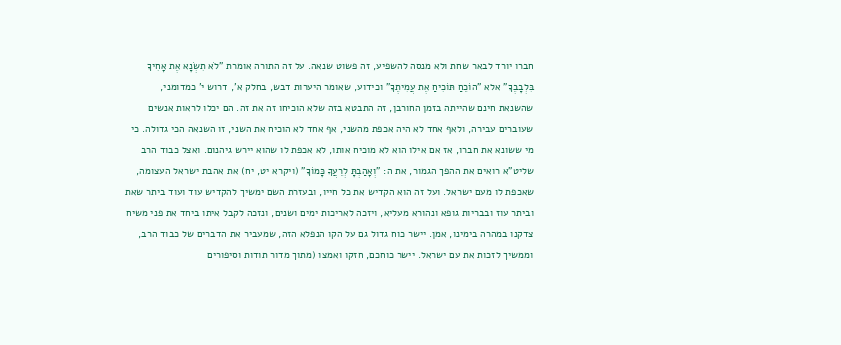חברו יורד לבאר שחת ולא מנסה להשפיע, זה פשוט שנאה. על זה התורה אומרת "לֹא תִשְׂנָא אֶת אָחִיךָ בִּלְבָבֶךָ" אלא "הוֹכֵחַ תּוֹכִיחַ אֶת עֲמִיתֶךָ" וכידוע, שאומר היערות דבש, בחלק א', דרוש י' כמדומני, שהשנאת חינם שהייתה בזמן החורבן, זה התבטא בזה שלא הוכיחו זה את זה. הם יכלו לראות אנשים שעוברים עבירה, ולאף אחד לא היה אכפת מהשני, אף אחד לא הוכיח את השני, זו השנאה הכי גדולה. כי מי ששונא את חברו, אז אם אילו הוא לא מוכיח אותו, לא אכפת לו שהוא יירש גיהנום. ואצל כבוד הרב שליט"א רואים את ההפך הגמור, את ה: "וְאָהַבְתָּ לְרֵעֲךָ כָּמוֹךָ" (ויקרא יט, יח) את אהבת ישראל העצומה, שאכפת לו מעם ישראל. ועל זה הוא הקדיש את כל חייו, ובעזרת השם ימשיך להקדיש עוד ועוד ביתר שאת וביתר עוז ובבריות גופא ונהורא מעליא, ויזכה לאריכות ימים ושנים, ונזכה לקבל איתו ביחד את פני משיח צדקנו במהרה בימינו, אמן. יישר כוח גדול גם על הקו הנפלא הזה, שמעביר את הדברים של כבוד הרב, וממשיך לזכות את עם ישראל. יישר כוחכם, חזקו ואמצו (מתוך מדור תודות וסיפורים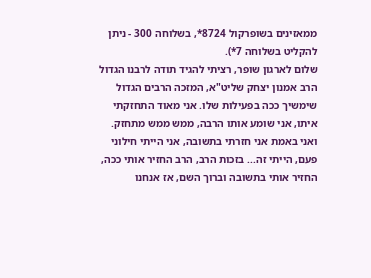ממאזינים בשופרקול 8724*, בשלוחה 300 - ניתן להקליט בשלוחה 7*).
שלום לארגון שופר, רציתי להגיד תודה לרבנו הגדול הרב אמנון יצחק שליט"א, המזכה הרבים הגדול שימשיך ככה בפעילות שלו. אני מאוד התחזקתי איתו, אני שומע אותו הרבה, ממש ממש מתחזק. ואני באמת אני חזרתי בתשובה, אני הייתי חילוני פעם, הייתי זה... בזכות הרב, הרב החזיר אותי ככה, החזיר אותי בתשובה וברוך השם, אז אנחנו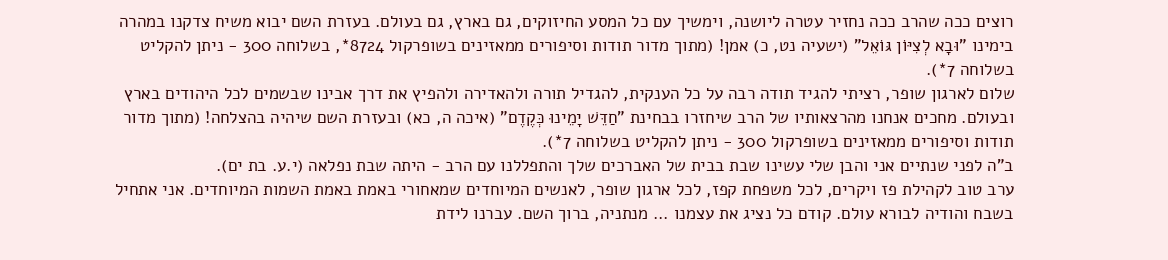רוצים ככה שהרב ככה נחזיר עטרה ליושנה, וימשיך עם כל המסע החיזוקים, גם בארץ, גם בעולם. בעזרת השם יבוא משיח צדקנו במהרה בימינו "וּבָא לְצִיּוֹן גּוֹאֵל" (ישעיה נט, כ) אמן! (מתוך מדור תודות וסיפורים ממאזינים בשופרקול 8724*, בשלוחה 300 - ניתן להקליט בשלוחה 7*).
שלום לארגון שופר, רציתי להגיד תודה רבה על כל הענקית, להגדיל תורה ולהאדירה ולהפיץ את דרך אבינו שבשמים לכל היהודים בארץ ובעולם. מחכים אנחנו מהרצאותיו של הרב שיחזרו בבחינת "חַדֵּשׁ יָמֵינוּ כְּקֶדֶם" (איכה ה, כא) ובעזרת השם שיהיה בהצלחה! (מתוך מדור תודות וסיפורים ממאזינים בשופרקול 300 - ניתן להקליט בשלוחה 7*).
ב"ה לפני שנתיים אני והבן שלי עשינו שבת בבית של האברכים שלך והתפללנו עם הרב - היתה שבת נפלאה (י.ע. בת ים).
ערב טוב לקהילת פז ויקרים, לכל משפחת קפז, לכל ארגון שופר, לאנשים המיוחדים שמאחורי באמת באמת השמות המיוחדים. אני אתחיל בשבח והודיה לבורא עולם. קודם כל נציג את עצמנו ... מנתניה, ברוך השם. עברנו לידת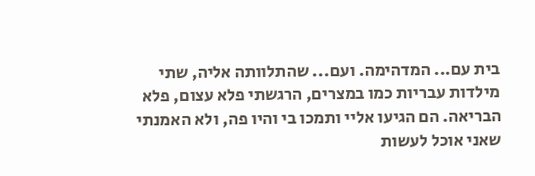בית עם... המדהימה. ועם... שהתלוותה אליה, שתי מילדות עבריות כמו במצרים, הרגשתי פלא עצום, פלא הבריאה. הם הגיעו אליי ותמכו בי והיו פה, ולא האמנתי שאני אוכל לעשות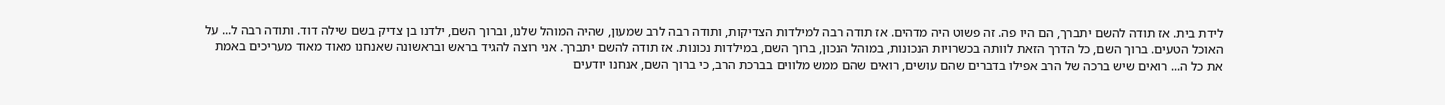לידת בית. אז תודה להשם יתברך, הם היו פה. זה פשוט היה מדהים. אז תודה רבה למילדות הצדיקות, ותודה רבה לרב שמעון, שהיה המוהל שלנו, וברוך השם, ילדנו בן צדיק בשם שילה דוד. ותודה רבה ל... על האוכל הטעים. ברוך השם, כל הדרך הזאת לוותה בכשרויות הנכונות, במוהל הנכון, ברוך השם, במילדות נכונות. אז תודה להשם יתברך. אני רוצה להגיד בראש ובראשונה שאנחנו מאוד מאוד מעריכים באמת את כל ה... רואים שיש ברכה של הרב אפילו בדברים שהם עושים, רואים שהם ממש מלווים בברכת הרב, כי ברוך השם, אנחנו יודעים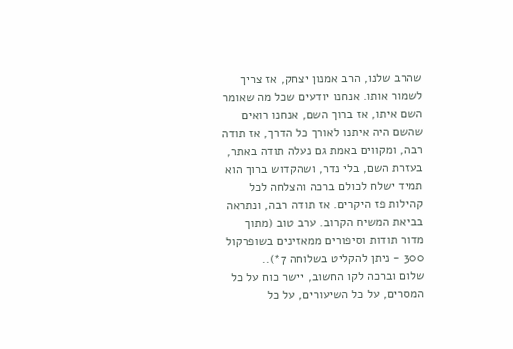שהרב שלנו, הרב אמנון יצחק, אז צריך לשמור אותו. אנחנו יודעים שכל מה שאומר השם איתו, אז ברוך השם, אנחנו רואים שהשם היה איתנו לאורך כל הדרך, אז תודה רבה, ומקווים באמת גם נעלה תודה באתר, בעזרת השם, בלי נדר, ושהקדוש ברוך הוא תמיד ישלח לכולם ברכה והצלחה לכל קהילות פז היקרים. אז תודה רבה, ונתראה בביאת המשיח הקרוב. ערב טוב (מתוך מדור תודות וסיפורים ממאזינים בשופרקול 300 - ניתן להקליט בשלוחה 7*)..
שלום וברכה לקו החשוב, יישר כוח על כל המסרים, על כל השיעורים, על כל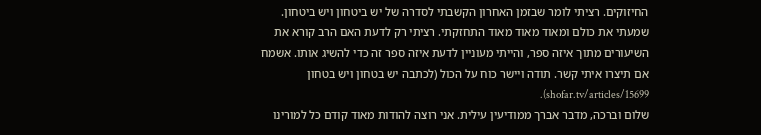החיזוקים. רציתי לומר שבזמן האחרון הקשבתי לסדרה של יש ביטחון ויש ביטחון. שמעתי את כולם ומאוד מאוד מאוד התחזקתי. רציתי רק לדעת האם הרב קורא את השיעורים מתוך איזה ספר, והייתי מעוניין לדעת איזה ספר זה כדי להשיג אותו. אשמח אם תיצרו איתי קשר. תודה ויישר כוח על הכול (לכתבה יש בטחון ויש בטחון shofar.tv/articles/15699).
שלום וברכה, מדבר אברך ממודיעין עילית. אני רוצה להודות מאוד קודם כל למורינו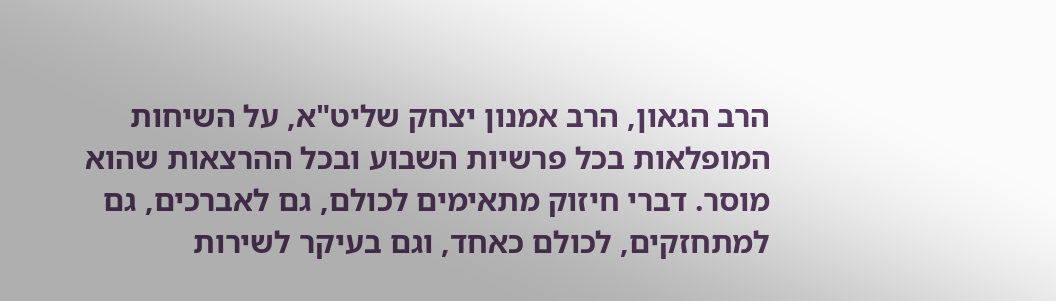הרב הגאון, הרב אמנון יצחק שליט"א, על השיחות המופלאות בכל פרשיות השבוע ובכל ההרצאות שהוא מוסר. דברי חיזוק מתאימים לכולם, גם לאברכים, גם למתחזקים, לכולם כאחד, וגם בעיקר לשירות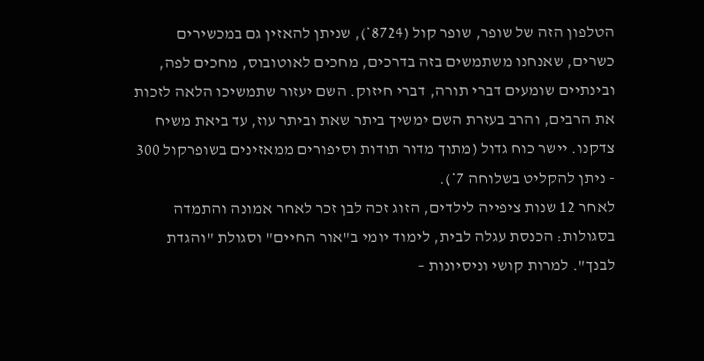הטלפון הזה של שופר, שופר קול (8724*), שניתן להאזין גם במכשירים כשרים, שאנחנו משתמשים בזה בדרכים, מחכים לאוטובוס, מחכים לפה, ובינתיים שומעים דברי תורה, דברי חיזוק. השם יעזור שתמשיכו הלאה לזכות את הרבים, והרב בעזרת השם ימשיך ביתר שאת וביתר עוז, עד ביאת משיח צדקנו. יישר כוח גדול (מתוך מדור תודות וסיפורים ממאזינים בשופרקול 300 - ניתן להקליט בשלוחה 7*).
לאחר 12 שנות ציפייה לילדים, הזוג זכה לבן זכר לאחר אמונה והתמדה בסגולות: הכנסת עגלה לבית, לימוד יומי ב"אור החיים" וסגולת "והגדת לבנך". למרות קושי וניסיונות –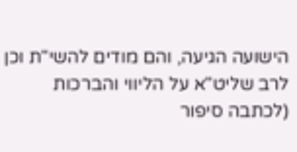הישועה הגיעה, והם מודים להשי"ת וכן לרב שליט"א על הליווי והברכות (לכתבה סיפור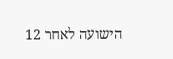הישועה לאחר 12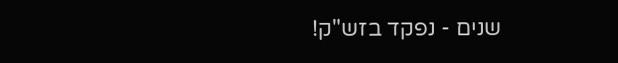שנים - נפקד בזש"ק!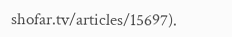shofar.tv/articles/15697).